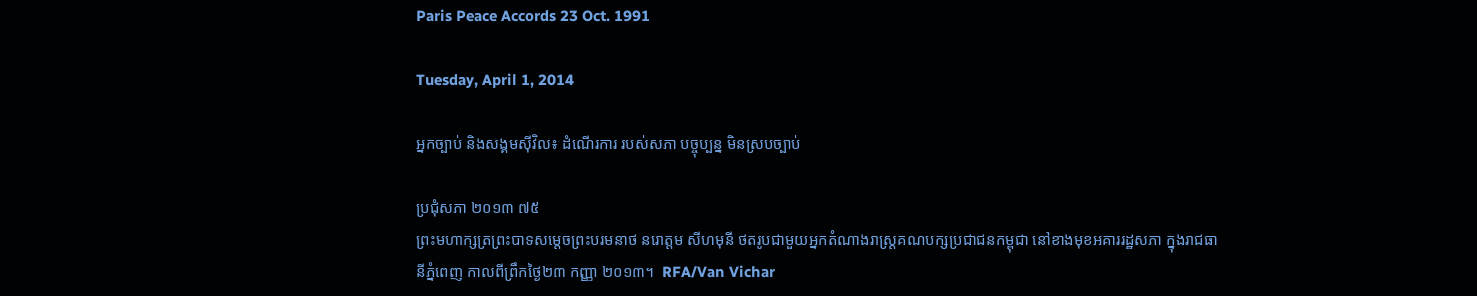Paris Peace Accords 23 Oct. 1991

Tuesday, April 1, 2014

អ្នកច្បាប់ និងសង្គមស៊ីវិល៖ ដំណើរការ របស់សភា បច្ចុប្បន្ន មិនស្របច្បាប់

ប្រជុំសភា ២០១៣ ៧៥
ព្រះមហាក្សត្រព្រះបាទសម្ដេចព្រះបរមនាថ នរោត្តម សីហមុនី ថតរូបជាមួយអ្នកតំណាងរាស្ត្រគណបក្សប្រជាជនកម្ពុជា នៅខាងមុខអគាររដ្ឋសភា ក្នុងរាជធានីភ្នំពេញ កាលពីព្រឹកថ្ងៃ២៣ កញ្ញា ២០១៣។  RFA/Van Vichar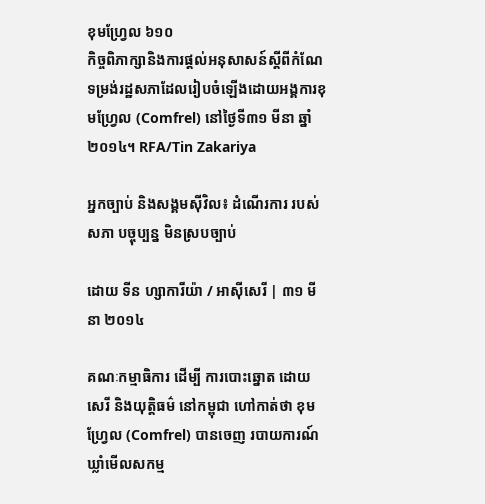ខុមហ្វ្រែល ៦១០
កិច្ចពិភាក្សានិងការផ្ដល់អនុសាសន៍ស្ដីពីកំណែទម្រង់រដ្ឋសភាដែលរៀបចំឡើងដោយអង្គការខុមហ្វ្រែល (Comfrel) នៅថ្ងៃទី៣១ មីនា ឆ្នាំ២០១៤។ RFA/Tin Zakariya

អ្នកច្បាប់ និងសង្គមស៊ីវិល៖ ដំណើរការ របស់ សភា បច្ចុប្បន្ន មិនស្របច្បាប់

ដោយ ទីន ហ្សាការីយ៉ា / អាស៊ីសេរី | ៣១ មីនា ២០១៤

គណៈកម្មាធិការ ដើម្បី ការបោះឆ្នោត ដោយសេរី និងយុត្តិធម៌ នៅកម្ពុជា ហៅកាត់ថា ខុមហ្វ្រែល (Comfrel) បានចេញ របាយការណ៍ ឃ្លាំមើលសកម្ម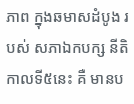ភាព ក្នុងឆមាសដំបូង របស់ សភាឯកបក្ស នីតិកាលទី៥នេះ គឺ មានប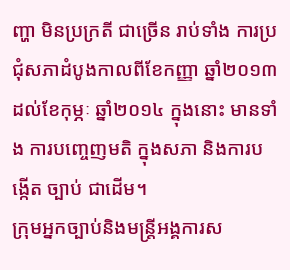ញ្ហា មិនប្រក្រតី ជាច្រើន រាប់ទាំង ការប្រជុំសភាដំបូងកាលពីខែកញ្ញា ឆ្នាំ២០១៣ ដល់ខែកុម្ភៈ ឆ្នាំ២០១៤ ក្នុងនោះ មានទាំង ការបញ្ចេញមតិ ក្នុងសភា និងការបង្កើត ច្បាប់ ជាដើម។
ក្រុមអ្នកច្បាប់និងមន្ត្រីអង្គការស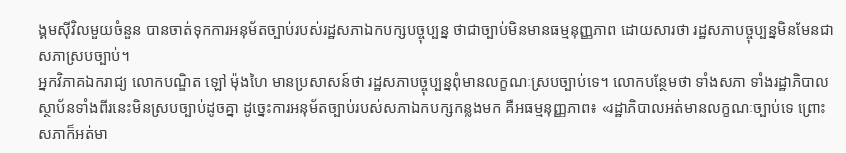ង្គមស៊ីវិលមួយចំនួន បានចាត់ទុកការអនុម័តច្បាប់របស់រដ្ឋសភាឯកបក្សបច្ចុប្បន្ន ថាជាច្បាប់មិនមានធម្មនុញ្ញភាព ដោយសារថា រដ្ឋសភាបច្ចុប្បន្នមិនមែនជាសភាស្របច្បាប់។
អ្នកវិភាគឯករាជ្យ លោកបណ្ឌិត ឡៅ ម៉ុងហៃ មានប្រសាសន៍ថា រដ្ឋសភាបច្ចុប្បន្នពុំមានលក្ខណៈស្របច្បាប់ទេ។ លោកបន្ថែមថា ទាំងសភា ទាំងរដ្ឋាភិបាល ស្ថាប័នទាំងពីរនេះមិនស្របច្បាប់ដូចគ្នា ដូច្នេះការអនុម័តច្បាប់របស់សភាឯកបក្សកន្លងមក គឺអធម្មនុញ្ញភាព៖ «រដ្ឋាភិបាលអត់មានលក្ខណៈច្បាប់ទេ ព្រោះសភាក៏អត់មា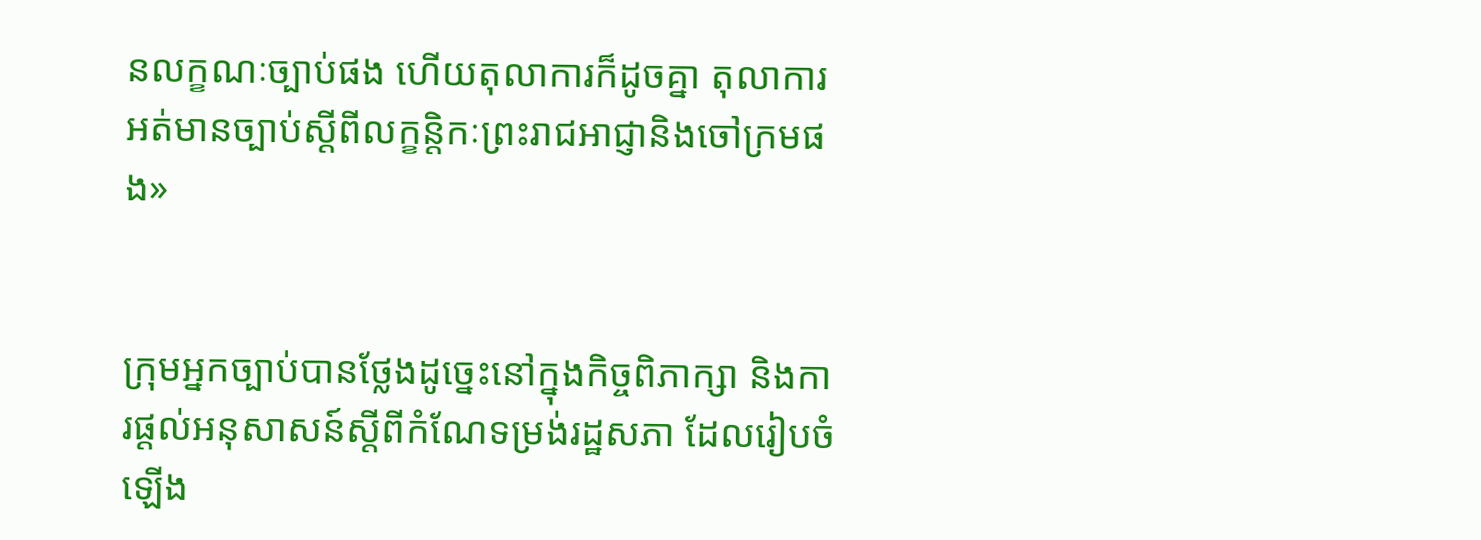នលក្ខណៈច្បាប់ផង ហើយតុលាការក៏ដូចគ្នា តុលាការអត់មានច្បាប់ស្ដីពីលក្ខន្តិកៈព្រះរាជអាជ្ញានិងចៅក្រមផង»


ក្រុមអ្នកច្បាប់បានថ្លែងដូច្នេះនៅក្នុងកិច្ចពិភាក្សា និងការផ្ដល់អនុសាសន៍ស្ដីពីកំណែទម្រង់រដ្ឋសភា ដែលរៀបចំឡើង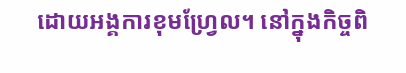ដោយអង្គការខុមហ្វ្រែល។ នៅក្នុងកិច្ចពិ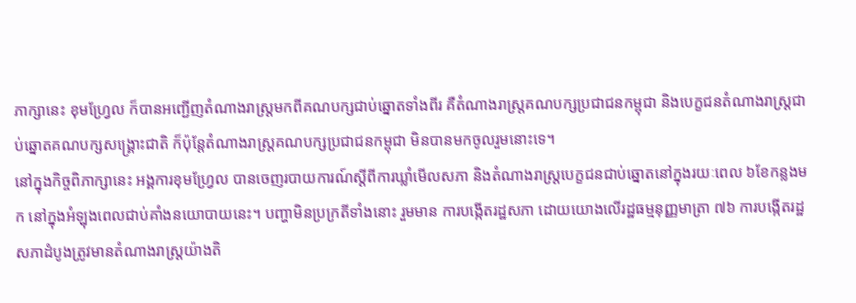ភាក្សានេះ ខុមហ្វ្រែល ក៏បានអញ្ជើញតំណាងរាស្ត្រមកពីគណបក្សជាប់ឆ្នោតទាំងពីរ គឺតំណាងរាស្ត្រគណបក្សប្រជាជនកម្ពុជា និងបេក្ខជនតំណាងរាស្ត្រជាប់ឆ្នោតគណបក្សសង្គ្រោះជាតិ ក៏ប៉ុន្តែតំណាងរាស្ត្រគណបក្សប្រជាជនកម្ពុជា មិនបានមកចូលរួមនោះទេ។
នៅក្នុងកិច្ចពិភាក្សានេះ អង្គការខុមហ្វ្រែល បានចេញរបាយការណ៍ស្ដីពីការឃ្លាំមើលសភា និងតំណាងរាស្ត្របេក្ខជនជាប់ឆ្នោតនៅក្នុងរយៈពេល ៦ខែកន្លងមក នៅក្នុងអំឡុងពេលជាប់គាំងនយោបាយនេះ។ បញ្ហាមិនប្រក្រតីទាំងនោះ រួមមាន ការបង្កើតរដ្ឋសភា ដោយយោងលើរដ្ឋធម្មនុញ្ញមាត្រា ៧៦ ការបង្កើតរដ្ឋសភាដំបូងត្រូវមានតំណាងរាស្ត្រយ៉ាងតិ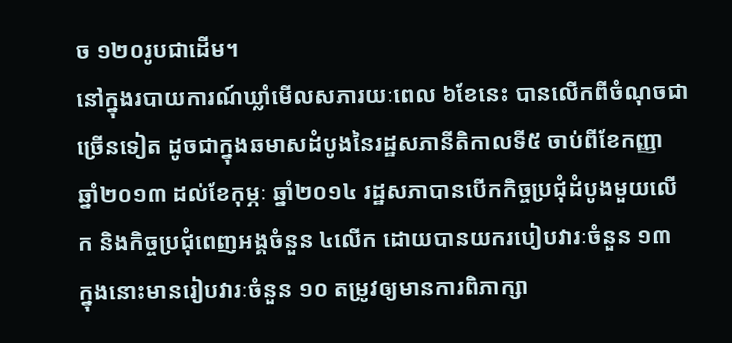ច ១២០រូបជាដើម។
នៅក្នុងរបាយការណ៍ឃ្លាំមើលសភារយៈពេល ៦ខែនេះ បានលើកពីចំណុចជាច្រើនទៀត ដូចជាក្នុងឆមាសដំបូងនៃរដ្ឋសភានីតិកាលទី៥ ចាប់ពីខែកញ្ញា ឆ្នាំ២០១៣ ដល់ខែកុម្ភៈ ឆ្នាំ២០១៤ រដ្ឋសភាបានបើកកិច្ចប្រជុំដំបូងមួយលើក និងកិច្ចប្រជុំពេញអង្គចំនួន ៤លើក ដោយបានយករបៀបវារៈចំនួន ១៣ ក្នុងនោះមានរៀបវារៈចំនួន ១០ តម្រូវឲ្យមានការពិភាក្សា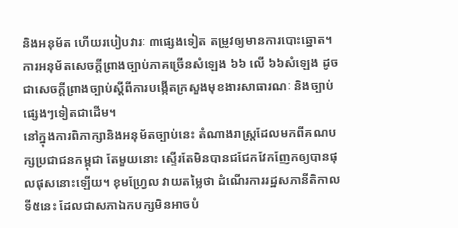និងអនុម័ត ហើយរបៀបវារៈ ៣ផ្សេងទៀត តម្រូវឲ្យមានការបោះឆ្នោត។ ការអនុម័តសេចក្ដីព្រាងច្បាប់ភាគច្រើនសំឡេង ៦៦ លើ ៦៦សំឡេង ដូចជាសេចក្ដីព្រាងច្បាប់ស្ដីពីការបង្កើតក្រសួងមុខងារសាធារណៈ និងច្បាប់ផ្សេងៗទៀតជាដើម។
នៅក្នុងការពិភាក្សានិងអនុម័តច្បាប់នេះ តំណាងរាស្ត្រដែលមកពីគណបក្សប្រជាជនកម្ពុជា តែមួយនោះ ស្ទើរតែមិនបានជជែកវែកញែកឲ្យបានផុលផុសនោះឡើយ។ ខុមហ្រ្វែល វាយតម្លៃថា ដំណើរការរដ្ឋសភានីតិកាលទី៥នេះ ដែលជាសភាឯកបក្សមិនអាចបំ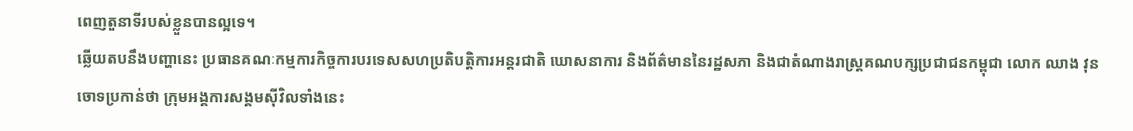ពេញតួនាទីរបស់ខ្លួនបានល្អទេ។
ឆ្លើយតបនឹងបញ្ហានេះ ប្រធានគណៈកម្មការកិច្ចការបរទេសសហប្រតិបត្តិការអន្តរជាតិ ឃោសនាការ និងព័ត៌មាននៃរដ្ឋសភា និងជាតំណាងរាស្ត្រគណបក្សប្រជាជនកម្ពុជា លោក ឈាង វុន ចោទប្រកាន់ថា ក្រុមអង្គការសង្គមស៊ីវិលទាំងនេះ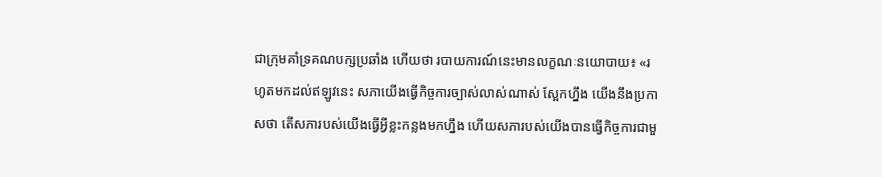ជាក្រុមគាំទ្រគណបក្សប្រឆាំង ហើយថា របាយការណ៍នេះមានលក្ខណៈនយោបាយ៖ «រហូតមកដល់ឥឡូវនេះ សភាយើងធ្វើកិច្ចការច្បាស់លាស់ណាស់ ស្អែកហ្នឹង យើងនឹងប្រកាសថា តើសភារបស់យើងធ្វើអ្វីខ្លះកន្លងមកហ្នឹង ហើយសភារបស់យើងបានធ្វើកិច្ចការជាមួ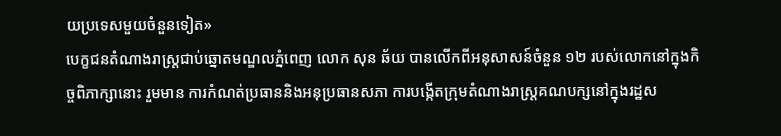យប្រទេសមួយចំនួនទៀត»
បេក្ខជនតំណាងរាស្ត្រជាប់ឆ្នោតមណ្ឌលភ្នំពេញ លោក សុន ឆ័យ បានលើកពីអនុសាសន៍ចំនួន ១២ របស់លោកនៅក្នុងកិច្ចពិភាក្សានោះ រួមមាន ការកំណត់ប្រធាននិងអនុប្រធានសភា ការបង្កើតក្រុមតំណាងរាស្ត្រគណបក្សនៅក្នុងរដ្ឋស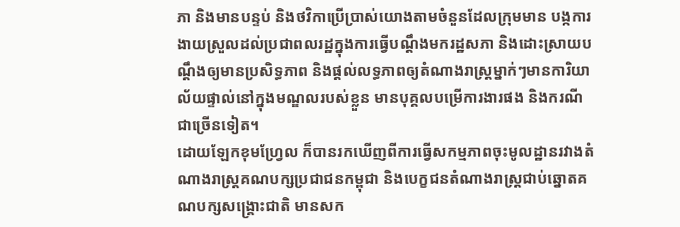ភា និងមានបន្ទប់ និងថវិកាប្រើប្រាស់យោងតាមចំនួនដែលក្រុមមាន បង្កការងាយស្រួលដល់ប្រជាពលរដ្ឋក្នុងការធ្វើបណ្ដឹងមករដ្ឋសភា និងដោះស្រាយបណ្ដឹងឲ្យមានប្រសិទ្ធភាព និងផ្ដល់លទ្ធភាពឲ្យតំណាងរាស្ត្រម្នាក់ៗមានការិយាល័យផ្ទាល់នៅក្នុងមណ្ឌលរបស់ខ្លួន មានបុគ្គលបម្រើការងារផង និងករណីជាច្រើនទៀត។
ដោយឡែកខុមហ្វ្រែល ក៏បានរកឃើញពីការធ្វើសកម្មភាពចុះមូលដ្ឋានរវាងតំណាងរាស្ត្រគណបក្សប្រជាជនកម្ពុជា និងបេក្ខជនតំណាងរាស្ត្រជាប់ឆ្នោតគណបក្សសង្គ្រោះជាតិ មានសក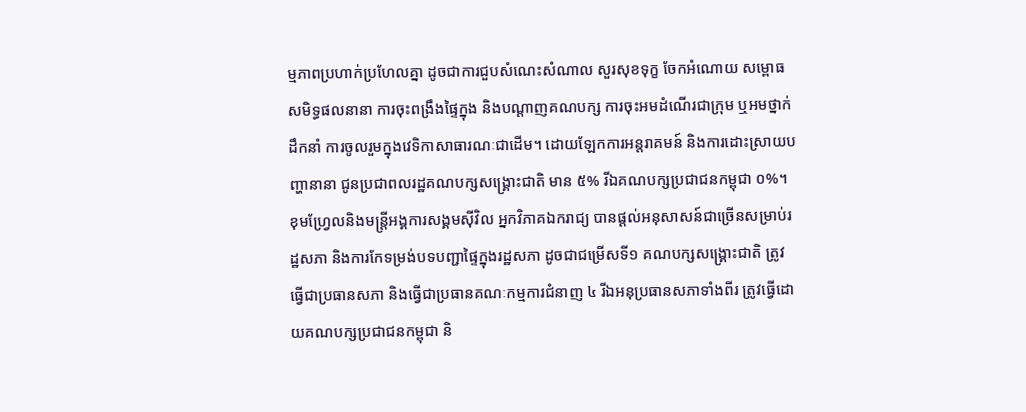ម្មភាពប្រហាក់ប្រហែលគ្នា ដូចជាការជួបសំណេះសំណាល សួរសុខទុក្ខ ចែកអំណោយ សម្ពោធសមិទ្ធផលនានា ការចុះពង្រឹងផ្ទៃក្នុង និងបណ្ដាញគណបក្ស ការចុះអមដំណើរជាក្រុម ឬអមថ្នាក់ដឹកនាំ ការចូលរួមក្នុងវេទិកាសាធារណៈជាដើម។ ដោយឡែកការអន្តរាគមន៍ និងការដោះស្រាយបញ្ហានានា ជូនប្រជាពលរដ្ឋគណបក្សសង្គ្រោះជាតិ មាន ៥% រីឯគណបក្សប្រជាជនកម្ពុជា ០%។
ខុមហ្រែ្វលនិងមន្ត្រីអង្គការសង្គមស៊ីវិល អ្នកវិភាគឯករាជ្យ បានផ្ដល់អនុសាសន៍ជាច្រើនសម្រាប់រដ្ឋសភា និងការកែទម្រង់បទបញ្ជាផ្ទៃក្នុងរដ្ឋសភា ដូចជាជម្រើសទី១ គណបក្សសង្គ្រោះជាតិ ត្រូវធ្វើជាប្រធានសភា និងធ្វើជាប្រធានគណៈកម្មការជំនាញ ៤ រីឯអនុប្រធានសភាទាំងពីរ ត្រូវធ្វើដោយគណបក្សប្រជាជនកម្ពុជា និ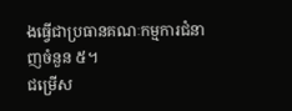ងធ្វើជាប្រធានគណៈកម្មការជំនាញចំនួន ៥។
ជម្រើស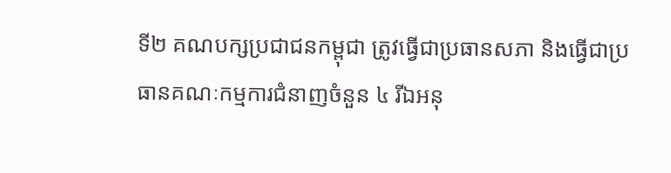ទី២ គណបក្សប្រជាជនកម្ពុជា ត្រូវធ្វើជាប្រធានសភា និងធ្វើជាប្រធានគណៈកម្មការជំនាញចំនួន ៤ រីឯអនុ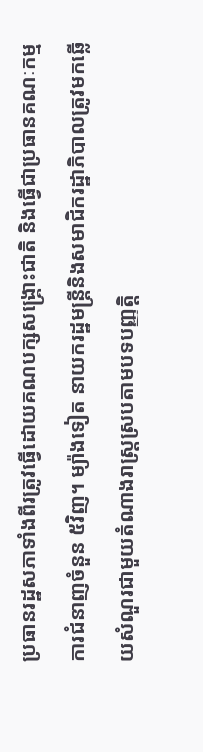ប្រធានរដ្ឋសភាទាំងពីរត្រូវធ្វើដោយគណបក្សសង្គ្រោះជាតិ និងធ្វើជាប្រធានគណៈកម្មការជំនាញចំនួន ៥វិញ។ ម្យ៉ាងទៀត នាយករដ្ឋមន្ត្រីនិងសមាជិករដ្ឋាភិបាលត្រូវមកឆ្លើយសំណួរជាមួយតំណាងរាស្ត្រស្របតាមបទបញ្ញត្តិ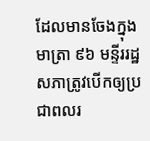ដែលមានចែងក្នុងមាត្រា ៩៦ មន្ទីររដ្ឋសភាត្រូវបើកឲ្យប្រជាពលរ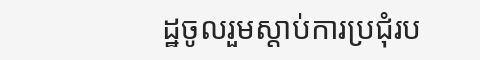ដ្ឋចូលរួមស្តាប់ការប្រជុំរប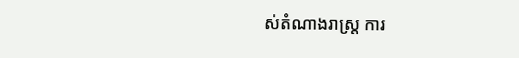ស់តំណាងរាស្ត្រ ការ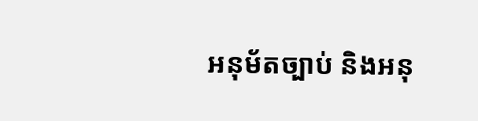អនុម័តច្បាប់ និងអនុ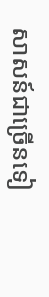សាសន៍ជាច្រើនទៀ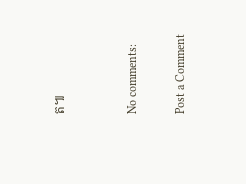ត៕


No comments:

Post a Comment